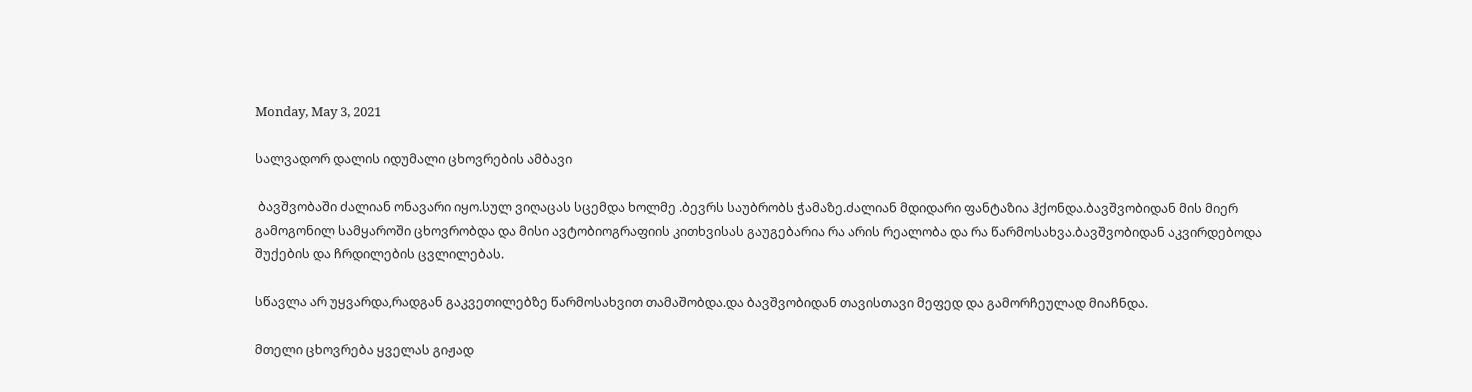Monday, May 3, 2021

სალვადორ დალის იდუმალი ცხოვრების ამბავი

 ბავშვობაში ძალიან ონავარი იყო.სულ ვიღაცას სცემდა ხოლმე .ბევრს საუბრობს ჭამაზე.ძალიან მდიდარი ფანტაზია ჰქონდა.ბავშვობიდან მის მიერ გამოგონილ სამყაროში ცხოვრობდა და მისი ავტობიოგრაფიის კითხვისას გაუგებარია რა არის რეალობა და რა წარმოსახვა.ბავშვობიდან აკვირდებოდა შუქების და ჩრდილების ცვლილებას.

სწავლა არ უყვარდა,რადგან გაკვეთილებზე წარმოსახვით თამაშობდა.და ბავშვობიდან თავისთავი მეფედ და გამორჩეულად მიაჩნდა.

მთელი ცხოვრება ყველას გიჟად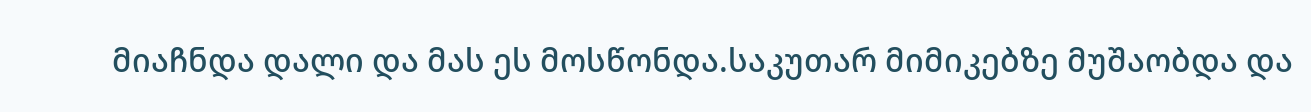მიაჩნდა დალი და მას ეს მოსწონდა.საკუთარ მიმიკებზე მუშაობდა და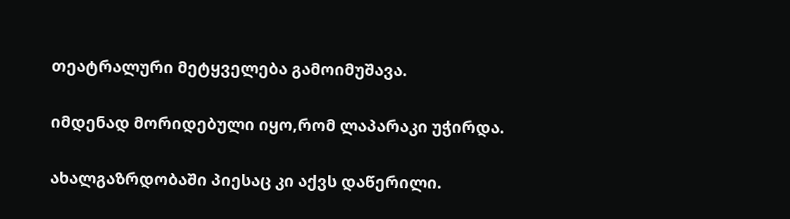თეატრალური მეტყველება გამოიმუშავა.

იმდენად მორიდებული იყო,რომ ლაპარაკი უჭირდა.

ახალგაზრდობაში პიესაც კი აქვს დაწერილი.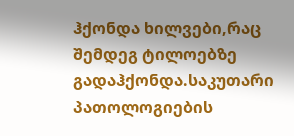ჰქონდა ხილვები,რაც შემდეგ ტილოებზე გადაჰქონდა.საკუთარი პათოლოგიების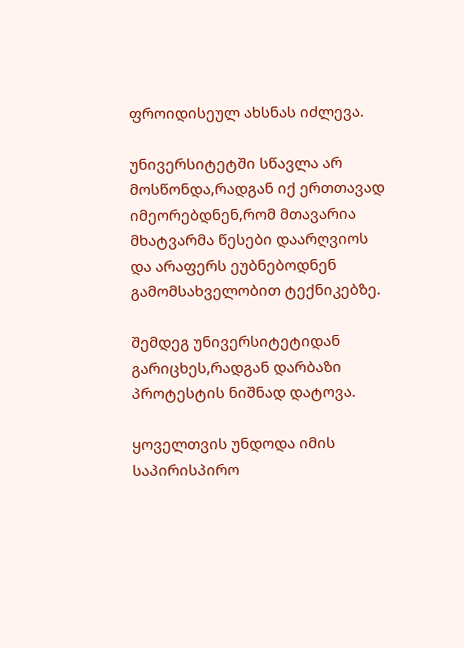ფროიდისეულ ახსნას იძლევა.

უნივერსიტეტში სწავლა არ მოსწონდა,რადგან იქ ერთთავად იმეორებდნენ,რომ მთავარია მხატვარმა წესები დაარღვიოს და არაფერს ეუბნებოდნენ გამომსახველობით ტექნიკებზე.

შემდეგ უნივერსიტეტიდან გარიცხეს,რადგან დარბაზი პროტესტის ნიშნად დატოვა.

ყოველთვის უნდოდა იმის საპირისპირო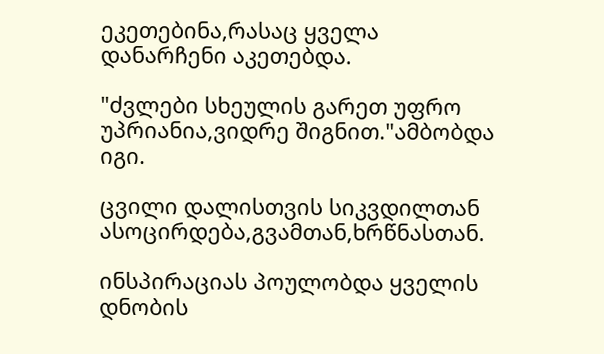ეკეთებინა,რასაც ყველა დანარჩენი აკეთებდა.

"ძვლები სხეულის გარეთ უფრო უპრიანია,ვიდრე შიგნით."ამბობდა იგი.

ცვილი დალისთვის სიკვდილთან ასოცირდება,გვამთან,ხრწნასთან.

ინსპირაციას პოულობდა ყველის დნობის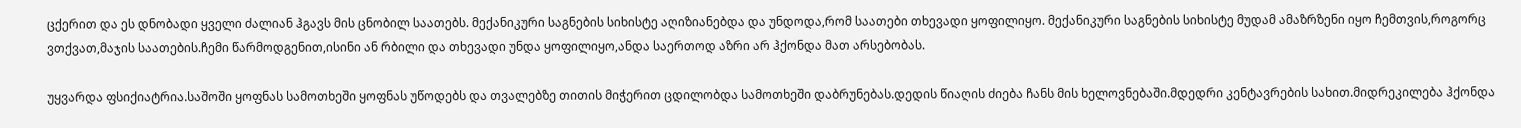ცქერით და ეს დნობადი ყველი ძალიან ჰგავს მის ცნობილ საათებს. მექანიკური საგნების სიხისტე აღიზიანებდა და უნდოდა,რომ საათები თხევადი ყოფილიყო. მექანიკური საგნების სიხისტე მუდამ ამაზრზენი იყო ჩემთვის,როგორც ვთქვათ,მაჯის საათების.ჩემი წარმოდგენით,ისინი ან რბილი და თხევადი უნდა ყოფილიყო,ანდა საერთოდ აზრი არ ჰქონდა მათ არსებობას.

უყვარდა ფსიქიატრია.საშოში ყოფნას სამოთხეში ყოფნას უწოდებს და თვალებზე თითის მიჭერით ცდილობდა სამოთხეში დაბრუნებას.დედის წიაღის ძიება ჩანს მის ხელოვნებაში.მდედრი კენტავრების სახით.მიდრეკილება ჰქონდა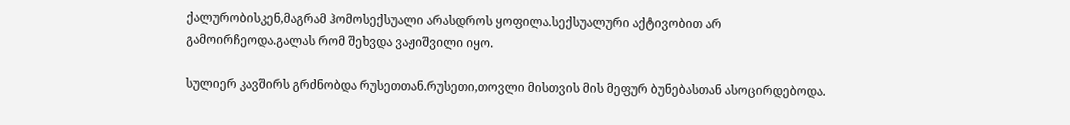ქალურობისკენ,მაგრამ ჰომოსექსუალი არასდროს ყოფილა.სექსუალური აქტივობით არ გამოირჩეოდა.გალას რომ შეხვდა ვაჟიშვილი იყო.

სულიერ კავშირს გრძნობდა რუსეთთან.რუსეთი,თოვლი მისთვის მის მეფურ ბუნებასთან ასოცირდებოდა.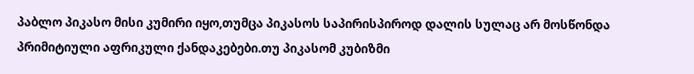პაბლო პიკასო მისი კუმირი იყო,თუმცა პიკასოს საპირისპიროდ დალის სულაც არ მოსწონდა პრიმიტიული აფრიკული ქანდაკებები.თუ პიკასომ კუბიზმი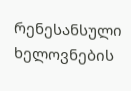რენესანსული ხელოვნების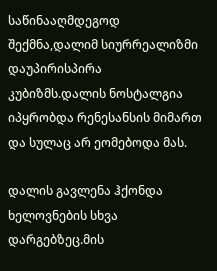საწინააღმდეგოდ შექმნა,დალიმ სიურრეალიზმი დაუპირისპირა კუბიზმს.დალის ნოსტალგია იპყრობდა რენესანსის მიმართ და სულაც არ ეომებოდა მას.

დალის გავლენა ჰქონდა ხელოვნების სხვა დარგებზეც.მის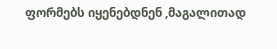ფორმებს იყენებდნენ ,მაგალითად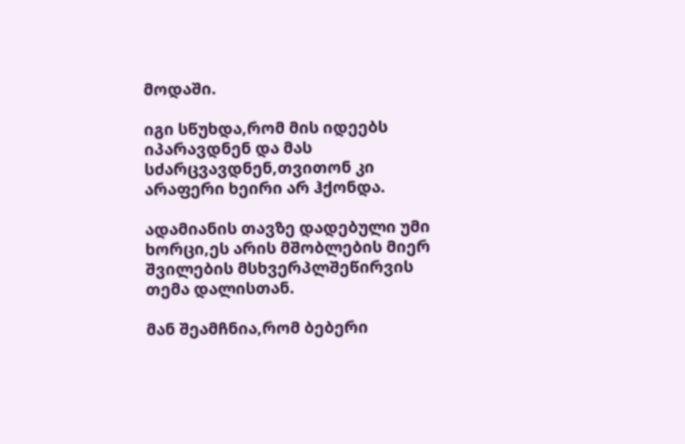მოდაში.

იგი სწუხდა,რომ მის იდეებს იპარავდნენ და მას სძარცვავდნენ,თვითონ კი არაფერი ხეირი არ ჰქონდა.

ადამიანის თავზე დადებული უმი ხორცი,ეს არის მშობლების მიერ შვილების მსხვერპლშეწირვის თემა დალისთან.

მან შეამჩნია,რომ ბებერი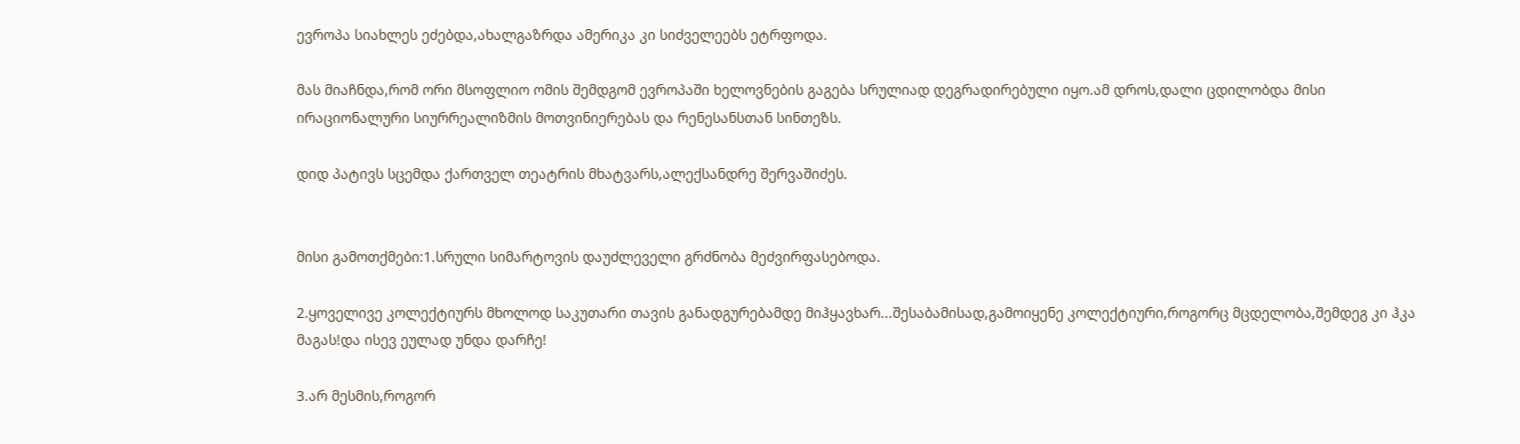ევროპა სიახლეს ეძებდა,ახალგაზრდა ამერიკა კი სიძველეებს ეტრფოდა.

მას მიაჩნდა,რომ ორი მსოფლიო ომის შემდგომ ევროპაში ხელოვნების გაგება სრულიად დეგრადირებული იყო.ამ დროს,დალი ცდილობდა მისი ირაციონალური სიურრეალიზმის მოთვინიერებას და რენესანსთან სინთეზს.

დიდ პატივს სცემდა ქართველ თეატრის მხატვარს,ალექსანდრე შერვაშიძეს.


მისი გამოთქმები:1.სრული სიმარტოვის დაუძლეველი გრძნობა მეძვირფასებოდა.

2.ყოველივე კოლექტიურს მხოლოდ საკუთარი თავის განადგურებამდე მიჰყავხარ...შესაბამისად,გამოიყენე კოლექტიური,როგორც მცდელობა,შემდეგ კი ჰკა მაგას!და ისევ ეულად უნდა დარჩე!

3.არ მესმის,როგორ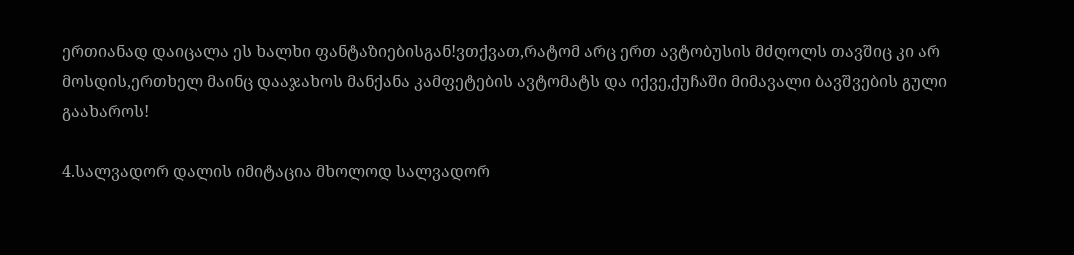ერთიანად დაიცალა ეს ხალხი ფანტაზიებისგან!ვთქვათ,რატომ არც ერთ ავტობუსის მძღოლს თავშიც კი არ მოსდის,ერთხელ მაინც დააჯახოს მანქანა კამფეტების ავტომატს და იქვე,ქუჩაში მიმავალი ბავშვების გული გაახაროს!

4.სალვადორ დალის იმიტაცია მხოლოდ სალვადორ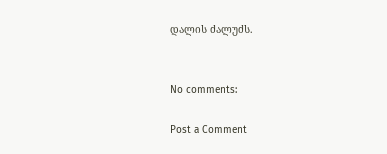დალის ძალუძს.


No comments:

Post a Comment